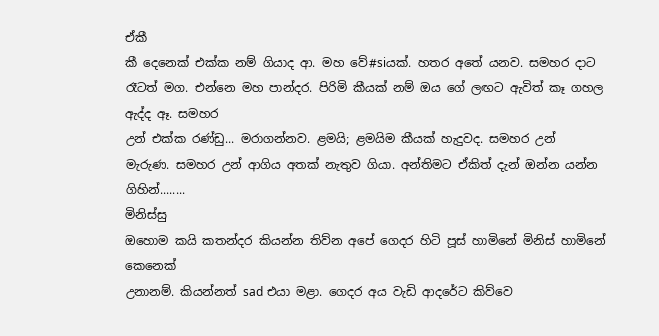ඒකී
කී දෙනෙක් එක්ක නම් ගියාද ආ. මහ වේ#siයක්. හතර අතේ යනව. සමහර දාට
රෑටත් මග. එන්නෙ මහ පාන්දර. පිරිමි කීයක් නම් ඔය ගේ ලඟට ඇවිත් කෑ ගහල ඇද්ද ඈ. සමහර
උන් එක්ක රණ්ඩු... මරාගන්නව. ළමයි; ළමයිම කීයක් හැදුවද. සමහර උන්
මැරුණ. සමහර උන් ආගිය අතක් නැතුව ගියා. අන්තිමට ඒකිත් දැන් ඔන්න යන්න
ගිහින්........
මිනිස්සු
ඔහොම කයි කතන්දර කියන්න තිව්න අපේ ගෙදර හිටි පූස් හාමිනේ මිනිස් හාමිනේ කෙනෙක්
උනානම්. කියන්නත් sad එයා මළා. ගෙදර අය වැඩි ආදරේට කිව්වෙ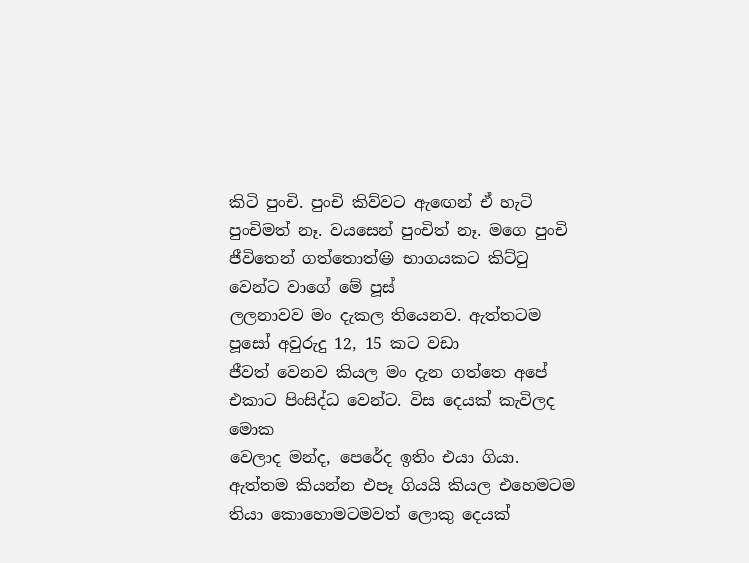කිටි පුංචි. පුංචි කිව්වට ඇඟෙන් ඒ හැටි පුංචිමත් නෑ. වයසෙන් පුංචිත් නෑ. මගෙ පුංචි
ජීවිතෙන් ගත්තොත්😃 භාගයකට කිට්ටු වෙන්ට වාගේ මේ පූස්
ලලනාවව මං දැකල තියෙනව. ඇත්තටම පූසෝ අවුරුදු 12, 15 කට වඩා
ජීවත් වෙනව කියල මං දැන ගත්තෙ අපේ එකාට පිංසිද්ධ වෙන්ට. විස දෙයක් කැවිලද මොක
වෙලාද මන්ද, පෙරේද ඉතිං එයා ගියා. ඇත්තම කියන්න එපෑ ගියයි කියල එහෙමටම
තියා කොහොමටමවත් ලොකු දෙයක්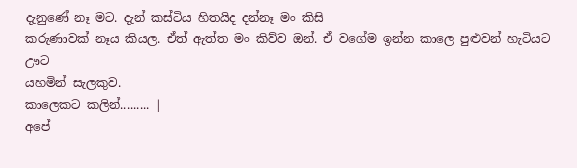දැනුණේ නෑ මට. දැන් කස්ටිය හිතයිද දන්නෑ මං කිසි
කරුණාවක් නෑය කියල. ඒත් ඇත්ත මං කිව්ව ඔන්. ඒ වගේම ඉන්න කාලෙ පුළුවන් හැටියට ඌට
යහමින් සැලකුව.
කාලෙකට කලින්......... |
අපේ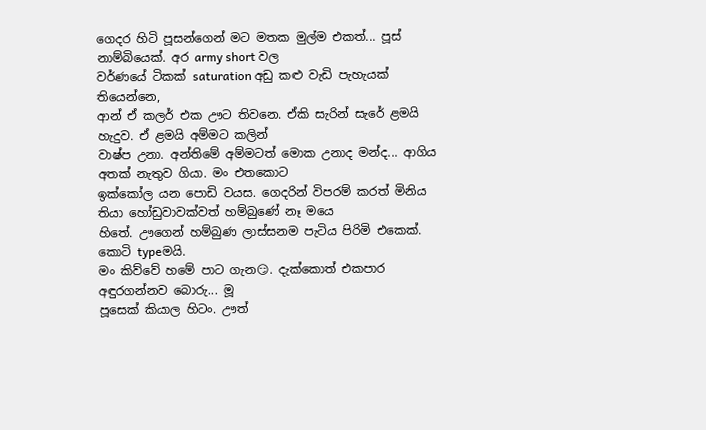ගෙදර හිටි පූසන්ගෙන් මට මතක මුල්ම එකත්... පූස් නාම්බියෙක්. අර army short වල
වර්ණයේ ටිකක් saturation අඩු කළු වැඩි පැහැයක් තියෙන්නෙ,
ආන් ඒ කලර් එක ඌට තිවනෙ. ඒකි සැරින් සැරේ ළමයි හැදුව. ඒ ළමයි අම්මට කලින්
වාෂ්ප උනා. අන්තිමේ අම්මටත් මොක උනාද මන්ද... ආගිය අතක් නැතුව ගියා. මං එතකොට
ඉක්කෝල යන පොඩි වයස. ගෙදරින් විපරම් කරත් මිනිය තියා හෝඩුවාවක්වත් හම්බුණේ නෑ මයෙ
හිතේ. ඌගෙන් හම්බුණ ලාස්සනම පැටිය පිරිමි එකෙක්. කොටි typeමයි.
මං කිව්වේ හමේ පාට ගැන😏. දැක්කොත් එකපාර අඳුරගන්නව බොරු... මූ
පූසෙක් කියාල හිටං. ඌත්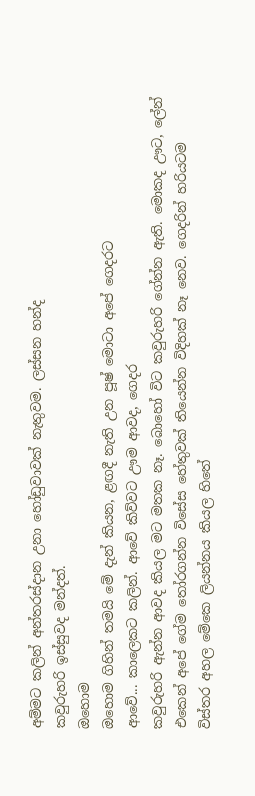අම්මට කලින් අන්තරස්දාන උනා හෝඩුවාවක් නැතුවම. ලස්සන හන්ද
කවුරුහරි ඉස්සුවද මන්දත්.
ඔහොම
ඔහොම ගිහින් තමයි මේ දැන් කියන, ළඟදී නැති උන පූෂ් මොටා අපේ ගෙදරට
ආවේ... කාලෙකට කලින්. ආවේ කිව්වට ඌම ආවද, ගෙදර
කවුරුහරි ඇන්න ආවද කියල මට මතක නෑ. බොහෝ විට කවුරුහරි ගේන්න ඇති. මොකද ඌට, ලේන්
එකෙන් අපේ ගේම තෝරගන්න විසේස හේතුවක් තියෙන්න විදිහක් නෑ නෙව. ගෙදරින් හරියටම
විස්තර අහල මේකෙ ලියන්නය කියල හිතේ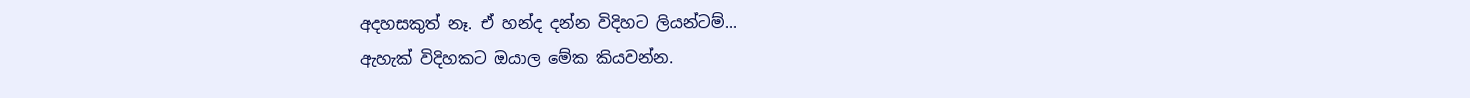අදහසකුත් නෑ. ඒ හන්ද දන්න විදිහට ලියන්ටම්...
ඇහැක් විදිහකට ඔයාල මේක කියවන්න.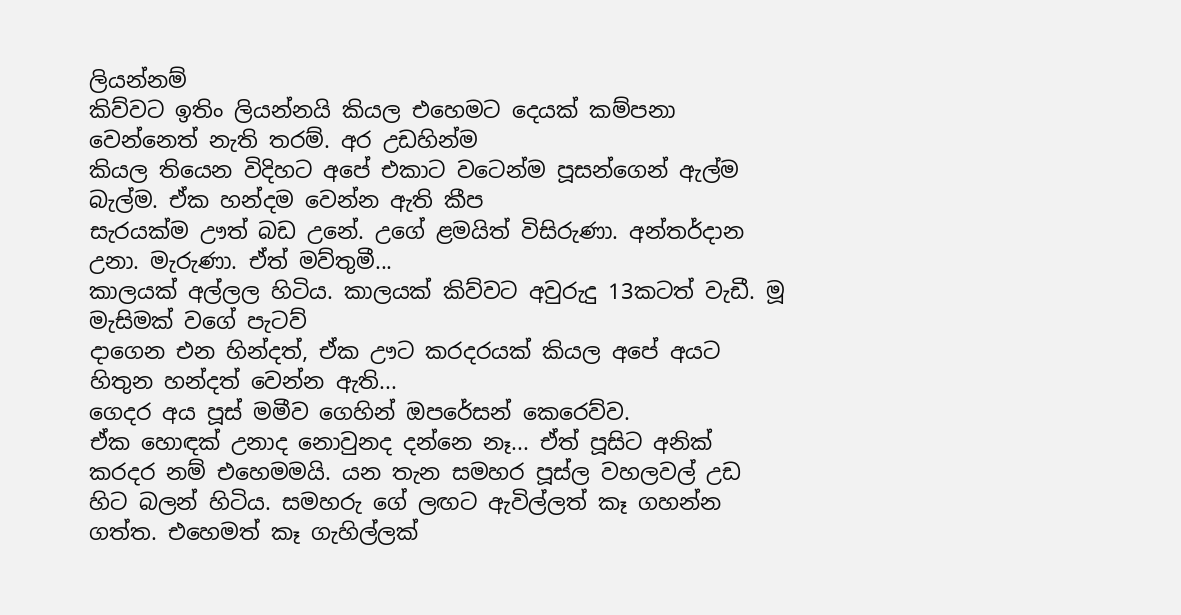ලියන්නම්
කිව්වට ඉතිං ලියන්නයි කියල එහෙමට දෙයක් කම්පනා වෙන්නෙත් නැති තරම්. අර උඩහින්ම
කියල තියෙන විදිහට අපේ එකාට වටෙන්ම පූසන්ගෙන් ඇල්ම බැල්ම. ඒක හන්දම වෙන්න ඇති කීප
සැරයක්ම ඌත් බඩ උනේ. උගේ ළමයිත් විසිරුණා. අන්තර්දාන උනා. මැරුණා. ඒත් මව්තුමී...
කාලයක් අල්ලල හිටිය. කාලයක් කිව්වට අවුරුදු 13කටත් වැඩී. මූ මැසිමක් වගේ පැටව්
දාගෙන එන හින්දත්, ඒක ඌට කරදරයක් කියල අපේ අයට හිතුන හන්දත් වෙන්න ඇති...
ගෙදර අය පූස් මමීව ගෙහින් ඔපරේසන් කෙරෙව්ව.
ඒක හොඳක් උනාද නොවුනද දන්නෙ නෑ... ඒත් පූසිට අනික් කරදර නම් එහෙමමයි. යන තැන සමහර පූස්ල වහලවල් උඩ හිට බලන් හිටිය. සමහරු ගේ ලඟට ඇවිල්ලත් කෑ ගහන්න ගත්ත. එහෙමත් කෑ ගැහිල්ලක්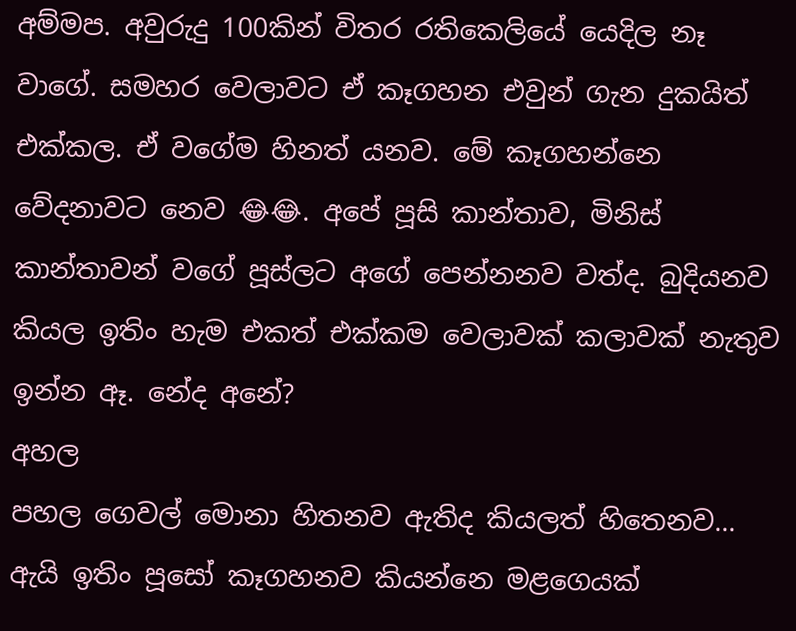අම්මප. අවුරුදු 100කින් විතර රතිකෙලියේ යෙදිල නෑ වාගේ. සමහර වෙලාවට ඒ කෑගහන එවුන් ගැන දුකයිත් එක්කල. ඒ වගේම හිනත් යනව. මේ කෑගහන්නෙ වේදනාවට නෙව 😂😂. අපේ පූසි කාන්තාව, මිනිස් කාන්තාවන් වගේ පූස්ලට අගේ පෙන්නනව වත්ද. බුදියනව කියල ඉතිං හැම එකත් එක්කම වෙලාවක් කලාවක් නැතුව ඉන්න ඈ. නේද අනේ?
අහල
පහල ගෙවල් මොනා හිතනව ඇතිද කියලත් හිතෙනව... ඇයි ඉතිං පූසෝ කෑගහනව කියන්නෙ මළගෙයක්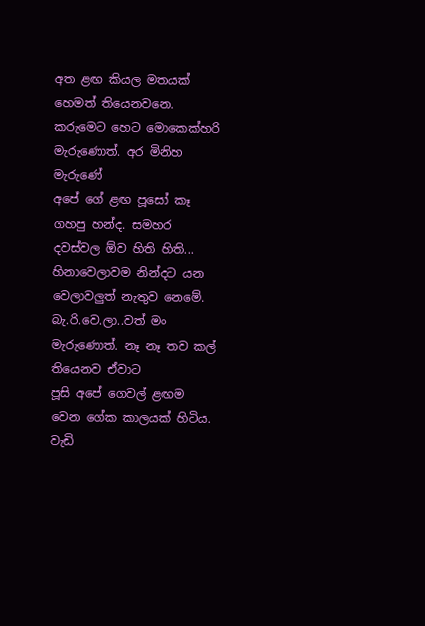අත ළඟ කියල මතයක් හෙමත් තියෙනවනෙ. කරුමෙට හෙට මොකෙක්හරි මැරුණොත්. අර මිනිහ මැරුණේ
අපේ ගේ ළඟ පූසෝ කෑ ගහපු හන්ද. සමහර දවස්වල ඕව හිති හිති... හිනාවෙලාවම නින්දට යන
වෙලාවලුත් නැතුව නෙමේ. බැ.රි.වෙ.ලා..වත් මං මැරුණොත්. නෑ නෑ තව කල් තියෙනව ඒවාට
පූසි අපේ ගෙවල් ළඟම වෙන ගේක කාලයක් හිටිය. වැඩි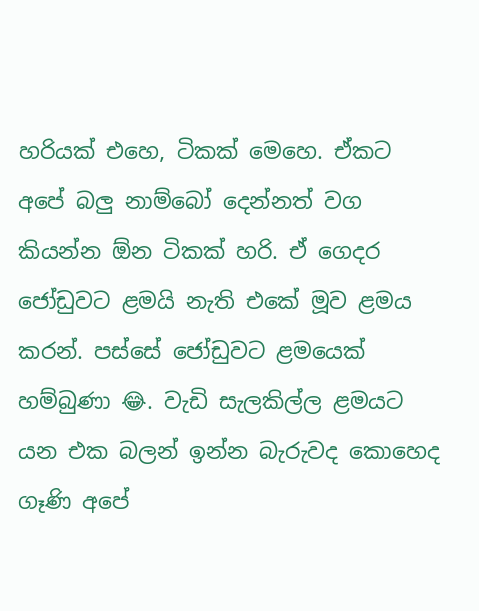හරියක් එහෙ, ටිකක් මෙහෙ. ඒකට අපේ බලු නාම්බෝ දෙන්නත් වග කියන්න ඕන ටිකක් හරි. ඒ ගෙදර ජෝඩුවට ළමයි නැති එකේ මූව ළමය කරන්. පස්සේ ජෝඩුවට ළමයෙක් හම්බුණා 😂. වැඩි සැලකිල්ල ළමයට යන එක බලන් ඉන්න බැරුවද කොහෙද ගෑණි අපේ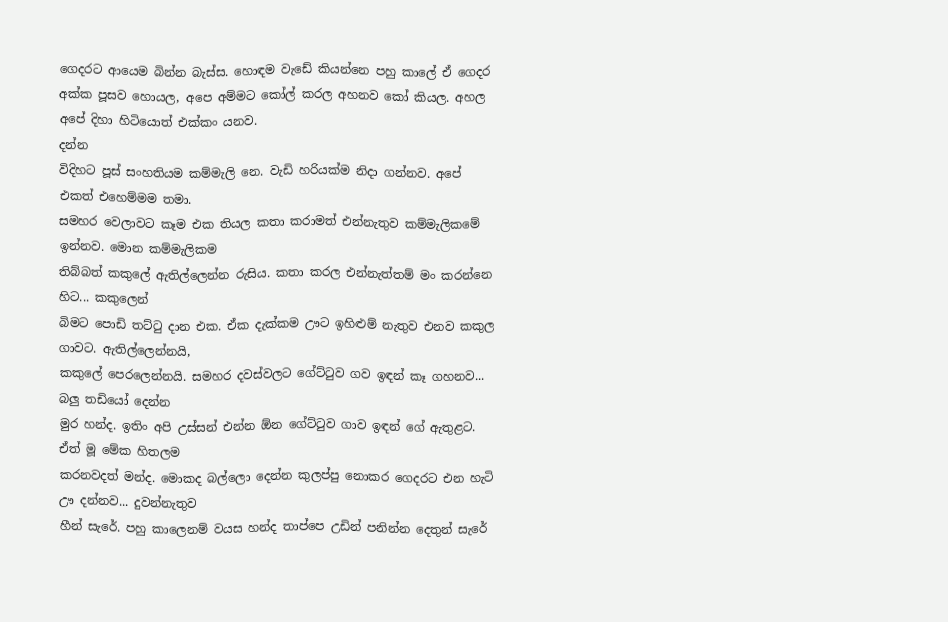ගෙදරට ආයෙම බින්න බැස්ස. හොඳම වැඩේ කියන්නෙ පහු කාලේ ඒ ගෙදර අක්ක පූසව හොයල, අපෙ අම්මට කෝල් කරල අහනව කෝ කියල. අහල අපේ දිහා හිටියොත් එක්කං යනව.
දන්න
විදිහට පූස් සංහතියම කම්මැලි නෙ. වැඩි හරියක්ම නිදා ගන්නව. අපේ එකත් එහෙම්මම තමා.
සමහර වෙලාවට කෑම එක තියල කතා කරාමත් එන්නැතුව කම්මැලිකමේ ඉන්නව. මොන කම්මැලිකම
තිබ්බත් කකුලේ ඇතිල්ලෙන්න රුසිය. කතා කරල එන්නැත්තම් මං කරන්නෙ හිට... කකුලෙන්
බිමට පොඩි තට්ටු දාන එක. ඒක දැක්කම ඌට ඉහිළුම් නැතුව එනව කකුල ගාවට. ඇතිල්ලෙන්නයි,
කකුලේ පෙරලෙන්නයි. සමහර දවස්වලට ගේට්ටුව ගව ඉඳන් කෑ ගහනව... බලු තඩියෝ දෙන්න
මුර හන්ද. ඉතිං අපි උස්සන් එන්න ඕන ගේට්ටුව ගාව ඉඳන් ගේ ඇතුළට. ඒත් මූ මේක හිතලම
කරනවදත් මන්ද. මොකද බල්ලො දෙන්න කුලප්පු නොකර ගෙදරට එන හැටි ඌ දන්නව... දුවන්නැතුව
හීන් සැරේ. පහු කාලෙනම් වයස හන්ද තාප්පෙ උඩින් පනින්න දෙතුන් සැරේ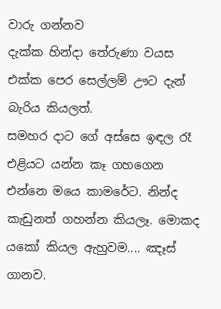වාරු ගන්නව
දැක්ක හින්දා තේරුණා වයස එක්ක පෙර සෙල්ලම් ඌට දැන් බැරිය කියලත්.
සමහර දාට ගේ අස්සෙ ඉඳල රෑ එළියට යන්න කෑ ගහගෙන එන්නෙ මයෙ කාමරේට. නින්ද කැඩුනත් ගහන්න කියලෑ. මොකද යකෝ කියල ඇහුවම.... ඤෑස් ගානව.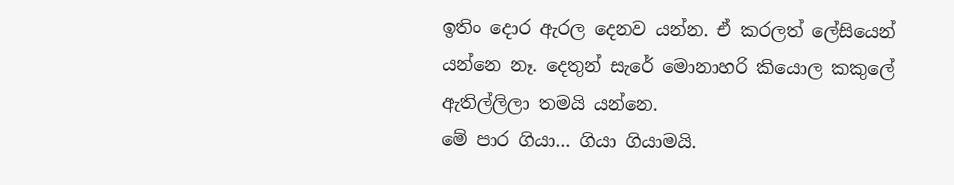ඉතිං දොර ඇරල දෙනව යන්න. ඒ කරලත් ලේසියෙන් යන්නෙ නෑ. දෙතුන් සැරේ මොනාහරි කියොල කකුලේ ඇතිල්ලිලා තමයි යන්නෙ.
මේ පාර ගියා... ගියා ගියාමයි.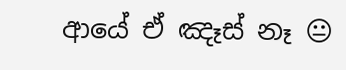ආයේ ඒ ඤෑස් නෑ 😐